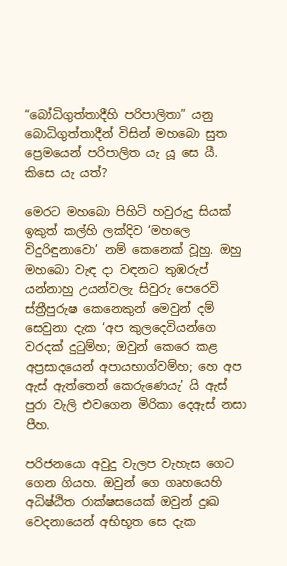“බෝධිගුත්තාදීහි පරිපාලිතා” යනු බොධිගුත්තාදීන් විසින් මහබො සුත ප්‍රෙමයෙන් පරිපාලිත යැ යූ සෙ යී. කිසෙ යැ යත්?

මෙරට මහබො පිහිටි හවුරුදු සියක් ඉකුත් කල්හි ලක්දිව ‘මහලෙ විදුරිඳුනාවො’ නම් කෙනෙක් වූහු. ඔහු මහබො වැඳ දා වඳනට තුඹරුප් යන්නාහු උයන්වලැ සිවුරු පෙරෙවි ස්ත්‍රීපුරුෂ කෙනෙකුන් මෙවුන් දම් සෙවුනා දැක ‘අප කුලදෙවියන්ගෙ වරදක් දුටුම්හ; ඔවුන් කෙරෙ කළ අප්‍රසාදයෙන් අපායභාග්වම්හ; හෙ අප ඇස් ඇත්තෙන් කෙරුණෙයැ’ යි ඇස් පුරා වැලි එවගෙන මිරිකා දෙඇස් නසා පීහ.

පරිජනයො අවුදු වැලප වැහැස ගෙට ගෙන ගියහ. ඔවුන් ගෙ ගෘහයෙහි අධිෂ්ඨිත රාක්ෂසයෙක් ඔවුන් දුඃඛ වෙදනායෙන් අභිභූත සෙ දැක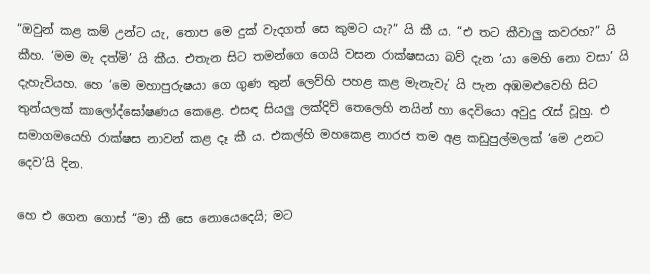“ඔවුන් කළ කම් උන්ට යැ, තොප මෙ දුක් වැදගත් සෙ කුමට යැ?” යි කී ය. “එ තට කීවාලු කවරහ?” යි කීහ. ‘මම මැ දත්මි’ යි කීය. එතැන සිට තමන්ගෙ ගෙයි වසන රාක්ෂසයා බව් දැන ‘යා මෙහි නො වසා’ යි දැහැවියහ. හෙ ‘මෙ මහාපුරුෂයා ගෙ ගුණ තුන් ලෙව්හි පහළ කළ මැනැවැ’ යි පැන අඹමළුවෙහි සිට තුන්යලක් කාලෝද්ඝෝෂණය කෙළෙ. එසඳ සියලු ලක්දිව් තෙලෙහි නයින් හා දෙවියො අවුදු රැස් වූහු. එ සමාගමයෙහි රාක්ෂස නාවන් කළ දෑ කී ය. එකල්හි මහකෙළ නාරජ තම අළ කඩුපුල්මලක් ‘මෙ උනට දෙව’යි දින.

හෙ එ ගෙන ගොස් “මා කී සෙ නොයෙදෙයි; මට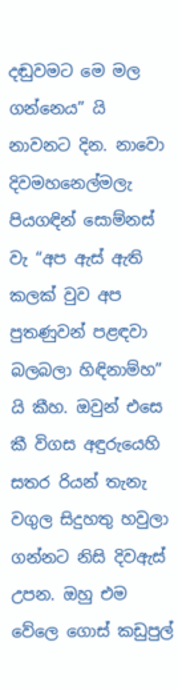දඬුවමට මෙ මල ගන්නෙය” යි නාවනට දින. නාවො දිවමහනෙල්මලැ පියගඳින් සොම්නස් වැ “අප ඇස් ඇති කලක් වුව අප පුතණුවන් පළඳවා බලබලා හිඳිනාම්හ” යි කීහ. ඔවුන් එසෙ කී විගස අඳුරුයෙහි සතර රියන් තැනැ වගුල සිදුහතු හවුලා ගන්නට නිසි දිවඇස් උපන. ඔහු එම වේලෙ ගොස් කඩුපුල්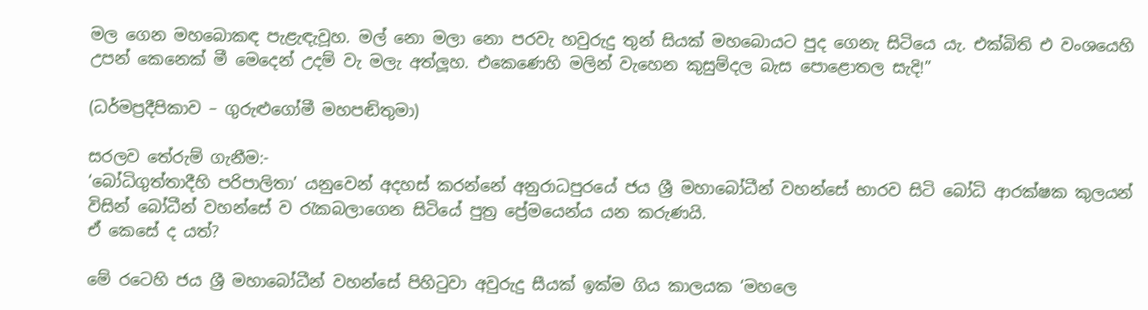මල ගෙන මහබොකඳ පැළැඳැවූහ. මල් නො මලා නො පරවැ හවුරුදු තුන් සියක් මහබොයට පුද ගෙනැ සිටියෙ යැ. එක්බිති එ වංශයෙහි උපන් කෙනෙක් මී මෙදෙන් උදම් වැ මලැ අත්ලූහ. එකෙණෙහි මලින් වැහෙන කුසුම්දල බැස පොළොතල සැදි!”

(ධර්මප්‍රදීපිකාව – ගුරුළුගෝමී මහපඬිතුමා)

සරලව තේරුම් ගැනීම:-
‘බෝධිගුත්තාදීහි පරිපාලිතා’ යනුවෙන් අදහස් කරන්නේ අනුරාධපුරයේ ජය ශ්‍රී මහාබෝධීන් වහන්සේ භාරව සිටි බෝධි ආරක්ෂක කුලයන් විසින් බෝධීන් වහන්සේ ව රැකබලාගෙන සිටියේ පුත්‍ර ප්‍රේමයෙන්ය යන කරුණයි.
ඒ කෙසේ ද යත්?

මේ රටෙහි ජය ශ්‍රී මහාබෝධීන් වහන්සේ පිහිටුවා අවුරුදු සීයක් ඉක්ම ගිය කාලයක ‘මහලෙ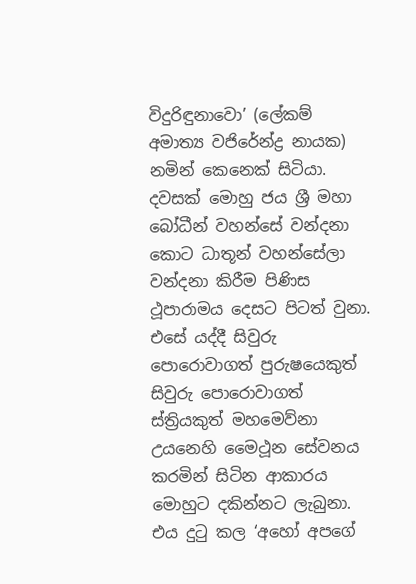විදුරිඳුනාවො’ (ලේකම් අමාත්‍ය වජිරේන්ද්‍ර නායක) නමින් කෙනෙක් සිටියා. දවසක් මොහු ජය ශ්‍රී මහා බෝධීන් වහන්සේ වන්දනා කොට ධාතූන් වහන්සේලා වන්දනා කිරීම පිණිස ථූපාරාමය දෙසට පිටත් වුනා. එසේ යද්දී සිවුරු පොරොවාගත් පුරුෂයෙකුත් සිවුරු පොරොවාගත් ස්ත්‍රියකුත් මහමෙව්නා උයනෙහි මෛථූන සේවනය කරමින් සිටින ආකාරය මොහුට දකින්නට ලැබුනා. එය දුටු කල ‘අහෝ අපගේ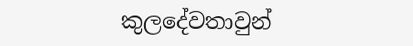කුලදේවතාවුන්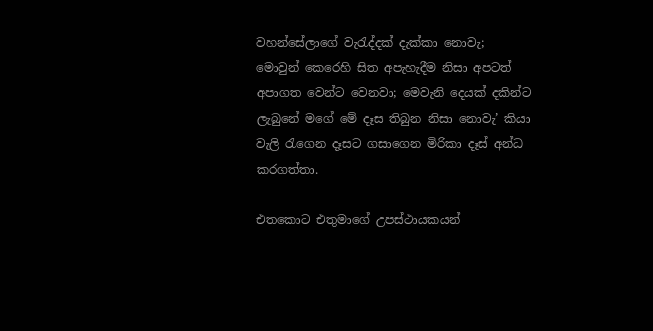වහන්සේලාගේ වැරැද්දක් දැක්කා නොවැ; මොවුන් කෙරෙහි සිත අපැහැදීම නිසා අපටත් අපාගත වෙන්ට වෙනවා; මෙවැනි දෙයක් දකින්ට ලැබුනේ මගේ මේ දෑස තිබුන නිසා නොවැ’ කියා වැලි රැගෙන දෑසට ගසාගෙන මිරිකා දෑස් අන්ධ කරගත්තා.

එතකොට එතුමාගේ උපස්ථායකයන්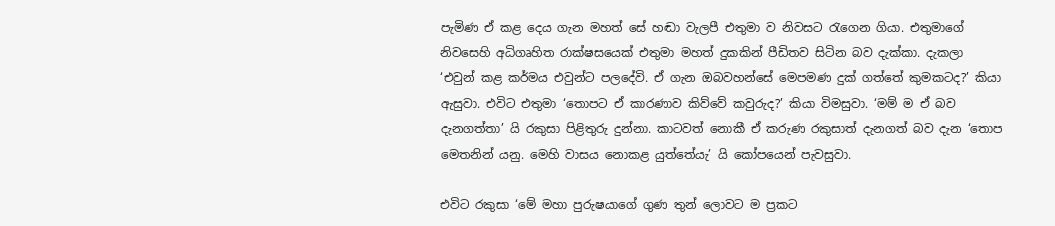පැමිණ ඒ කළ දෙය ගැන මහත් සේ හඬා වැලපී එතුමා ව නිවසට රැගෙන ගියා. එතුමාගේ නිවසෙහි අධිගෘහිත රාක්ෂසයෙක් එතුමා මහත් දුකකින් පීඩිතව සිටින බව දැක්කා. දැකලා ‘එවුන් කළ කර්මය එවුන්ට පලදේවි. ඒ ගැන ඔබවහන්සේ මෙපමණ දුක් ගත්තේ කුමකටද?’ කියා ඇසුවා. එවිට එතුමා ‘තොපට ඒ කාරණාව කිව්වේ කවුරුද?’ කියා විමසුවා. ‘මම් ම ඒ බව දැනගත්තා’ යි රකුසා පිළිතුරු දුන්නා. කාටවත් නොකී ඒ කරුණ රකුසාත් දැනගත් බව දැන ‘තොප මෙතනින් යනු. මෙහි වාසය නොකළ යුත්තේයැ’ යි කෝපයෙන් පැවසුවා.

එවිට රකුසා ‘මේ මහා පුරුෂයාගේ ගුණ තුන් ලොවට ම ප්‍රකට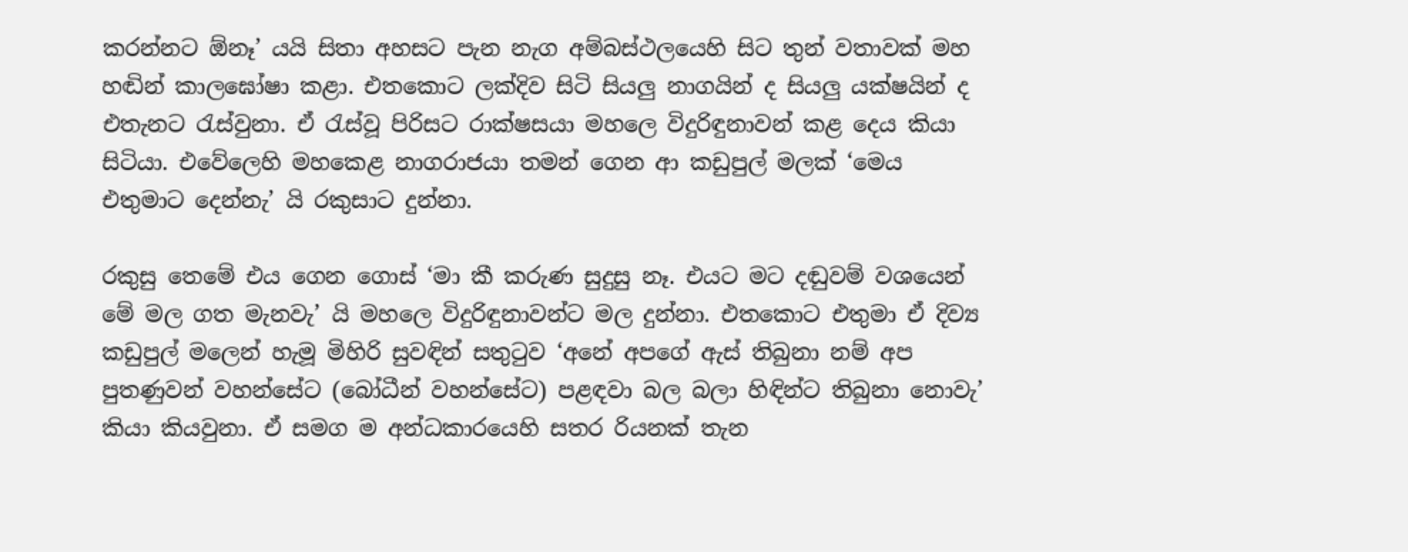කරන්නට ඕනෑ’ යයි සිතා අහසට පැන නැග අම්බස්ථලයෙහි සිට තුන් වතාවක් මහ හඬින් කාලඝෝෂා කළා. එතකොට ලක්දිව සිටි සියලු නාගයින් ද සියලු යක්ෂයින් ද එතැනට රැස්වුනා. ඒ රැස්වූ පිරිසට රාක්ෂසයා මහලෙ විදුරිඳුනාවන් කළ දෙය කියා සිටියා. එවේලෙහි මහකෙළ නාගරාජයා තමන් ගෙන ආ කඩුපුල් මලක් ‘මෙය එතුමාට දෙන්නැ’ යි රකුසාට දුන්නා.

රකුසු තෙමේ එය ගෙන ගොස් ‘මා කී කරුණ සුදුසු නෑ. එයට මට දඬුවම් වශයෙන් මේ මල ගත මැනවැ’ යි මහලෙ විදුරිඳුනාවන්ට මල දුන්නා. එතකොට එතුමා ඒ දිව්‍ය කඩුපුල් මලෙන් හැමූ මිහිරි සුවඳින් සතුටුව ‘අනේ අපගේ ඇස් තිබුනා නම් අප පුතණුවන් වහන්සේට (බෝධීන් වහන්සේට) පළඳවා බල බලා හිඳින්ට තිබුනා නොවැ’ කියා කියවුනා. ඒ සමග ම අන්ධකාරයෙහි සතර රියනක් තැන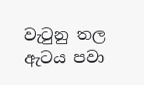වැටුනු තල ඇටය පවා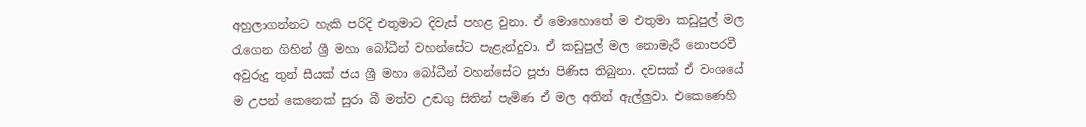අහුලාගන්නට හැකි පරිදි එතුමාට දිවැස් පහළ වුනා. ඒ මොහොතේ ම එතුමා කඩුපුල් මල රැගෙන ගිහින් ශ්‍රී මහා බෝධීන් වහන්සේට පැළැන්දුවා. ඒ කඩුපුල් මල නොමැරී නොපරවී අවුරුදු තුන් සීයක් ජය ශ්‍රී මහා බෝධීන් වහන්සේට පූජා පිණිස තිබුනා. දවසක් ඒ වංශයේ ම උපන් කෙනෙක් සුරා බී මත්ව උඬගු සිතින් පැමිණ ඒ මල අතින් ඇල්ලුවා. එකෙණෙහි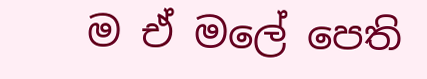ම ඒ මලේ පෙති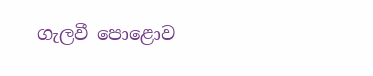ගැලවී පොළොව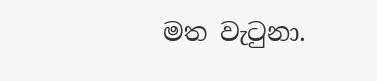මත වැටුනා.